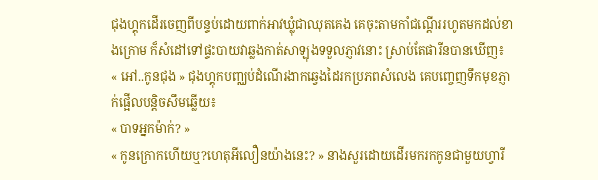ជុងហ្គុកដើរចេញពីបន្ទប់ដោយពាក់អាវឃ្លុំជាឈុតគេង គេចុះតាមកាំជណ្ដើររហូតមកដល់ខាងក្រោម ក៏សំដៅទៅផ្ទះបាយវាឆ្លងកាត់សាឡុងទទួលភ្ញាវនោះ ស្រាប់តែផារីនបានឃើញ៖
« អៅ..កូនជុង » ជុងហ្គុកបញ្ឈប់ដំណើរងាកឆ្វេងដៃរកប្រភពសំលេង គេបញ្ចេញទឹកមុខភ្ញាក់ផ្អើលបន្តិចសឹមឆ្លើយ៖
« បាទអ្នកម៉ាក់? »
« កូនក្រោកហើយឬ?ហេតុអីលឿនយ៉ាងនេះ? » នាងសួរដោយដើរមករកកូនជាមួយហ្វារី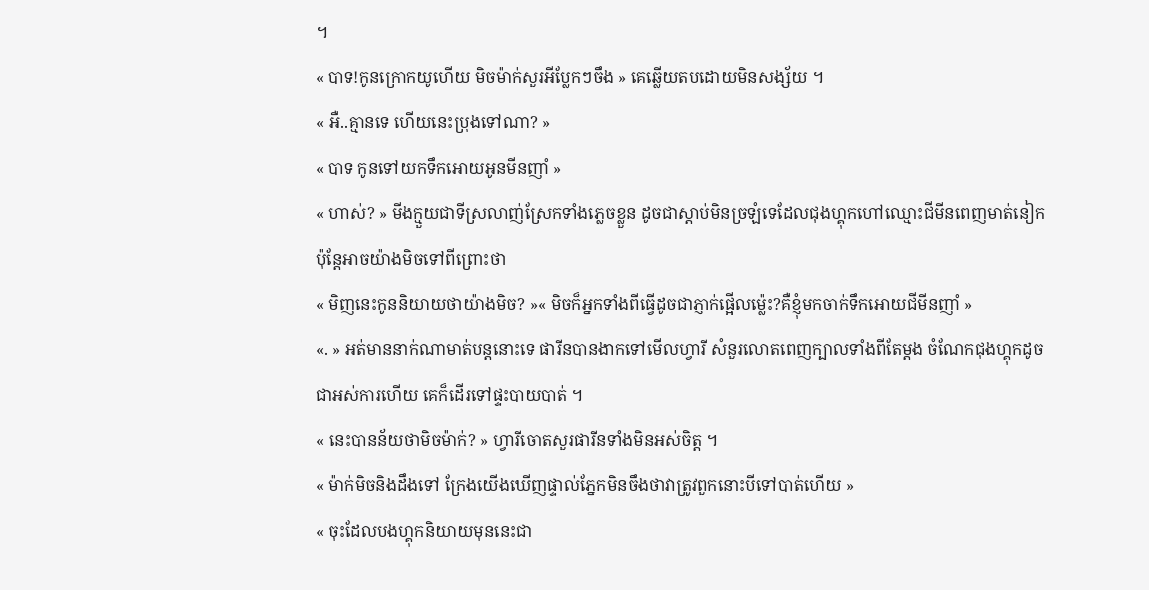។
« បាទ!កូនក្រោកយូហើយ មិចម៉ាក់សួរអីប្លែកៗចឹង » គេឆ្លើយតបដោយមិនសង្ស័យ ។
« អឺ..គ្មានទេ ហើយនេះប្រុងទៅណា? »
« បាទ កូនទៅយកទឹកអោយអូនមីនញាំ »
« ហាស់? » មីងក្មួយជាទីស្រលាញ់ស្រែកទាំងភ្លេចខ្លួន ដូចជាស្ដាប់មិនច្រឡំទេដែលជុងហ្គុកហៅឈ្មោះជីមីនពេញមាត់នៀក ប៉ុន្តែអាចយ៉ាងមិចទៅពីព្រោះថា
« មិញនេះកូននិយាយថាយ៉ាងមិច? »« មិចក៏អ្នកទាំងពីធ្វើដូចជាភ្ញាក់ផ្អើលម្ល៉េះ?គឺខ្ញុំមកចាក់ទឹកអោយជីមីនញាំ »
«. » អត់មាននាក់ណាមាត់បន្តនោះទេ ផារីនបានងាកទៅមើលហ្វារី សំនួរលោតពេញក្បាលទាំងពីតែម្ដង ចំណែកជុងហ្គុកដូចជាអស់ការហើយ គេក៏ដើរទៅផ្ទះបាយបាត់ ។
« នេះបានន័យថាមិចម៉ាក់? » ហ្វារីចោតសួរផារីនទាំងមិនអស់ចិត្ត ។
« ម៉ាក់មិចនិងដឹងទៅ ក្រែងយើងឃើញផ្ទាល់ភ្នែកមិនចឹងថាវាត្រូវពួកនោះបីទៅបាត់ហើយ »
« ចុះដែលបងហ្គុកនិយាយមុននេះជា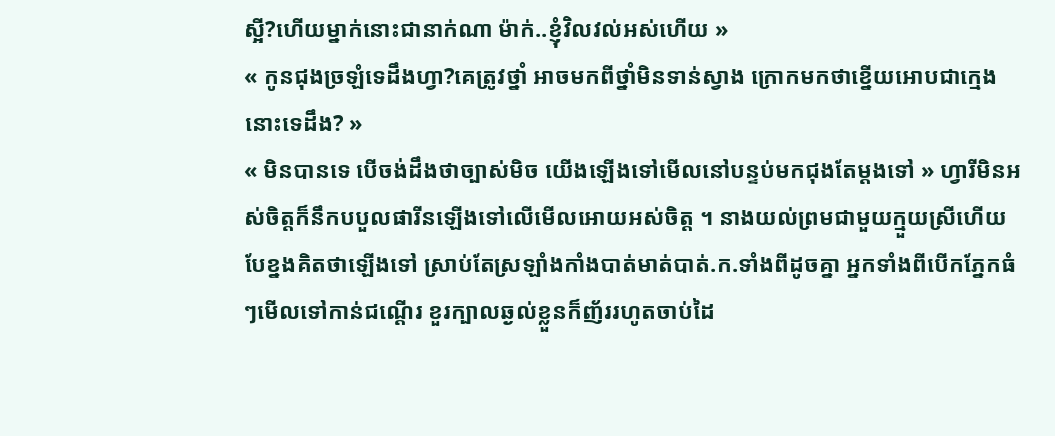ស្អី?ហើយម្នាក់នោះជានាក់ណា ម៉ាក់..ខ្ញុំវិលវល់អស់ហើយ »
« កូនជុងច្រឡំទេដឹងហ្វា?គេត្រូវថ្នាំ អាចមកពីថ្នាំមិនទាន់ស្វាង ក្រោកមកថាខ្នើយអោបជាក្មេងនោះទេដឹង? »
« មិនបានទេ បើចង់ដឹងថាច្បាស់មិច យើងឡើងទៅមើលនៅបន្ទប់មកជុងតែម្ដងទៅ » ហ្វារីមិនអស់ចិត្តក៏នឹកបបួលផារីនឡើងទៅលើមើលអោយអស់ចិត្ត ។ នាងយល់ព្រមជាមួយក្មួយស្រីហើយបែខ្នងគិតថាឡើងទៅ ស្រាប់តែស្រឡាំងកាំងបាត់មាត់បាត់.ក.ទាំងពីដូចគ្នា អ្នកទាំងពីបើកភ្នែកធំៗមើលទៅកាន់ជណ្ដើរ ខួរក្បាលឆ្ងល់ខ្លួនក៏ញ័ររហូតចាប់ដៃ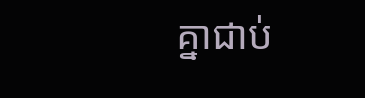គ្នាជាប់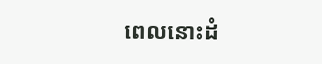ពេលនោះដំ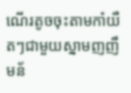ណើរតូចចុះតាមកាំយឺតៗជាមួយស្នាមញញឹមន័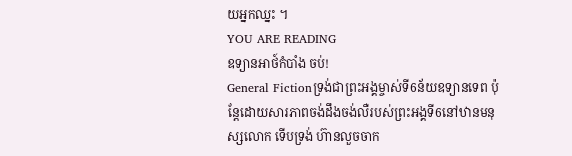យអ្នកឈ្នះ ។
YOU ARE READING
ឧទ្យានអាថ៍កំបាំង ចប់!
General Fictionទ្រង់ជាព្រះអង្គម្ចាស់ទី6ន័យឧទ្យានទេព ប៉ុន្តែដោយសារភាពចង់ដឹងចង់លឺរបស់ព្រះអង្គទី6នៅឋានមនុស្សលោក ទើបទ្រង់ ហ៊ានលួចចាក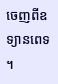ចេញពីឧទ្យានពេទ ។